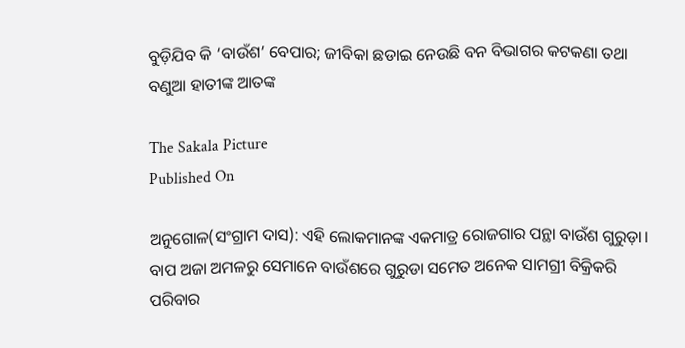ବୁଡ଼ିଯିବ କି ‘ବାଉଁଶ’ ବେପାର; ଜୀବିକା ଛଡାଇ ନେଉଛି ବନ ବିଭାଗର କଟକଣା ତଥା ବଣୁଆ ହାତୀଙ୍କ ଆତଙ୍କ

The Sakala Picture
Published On

ଅନୁଗୋଳ(ସଂଗ୍ରାମ ଦାସ): ଏହି ଲୋକମାନଙ୍କ ଏକମାତ୍ର ରୋଜଗାର ପନ୍ଥା ବାଉଁଶ ଗୁରୁଡ଼ା। ବାପ ଅଜା ଅମଳରୁ ସେମାନେ ବାଉଁଶରେ ଗୁରୁଡା ସମେତ ଅନେକ ସାମଗ୍ରୀ ବିକ୍ରିକରି ପରିବାର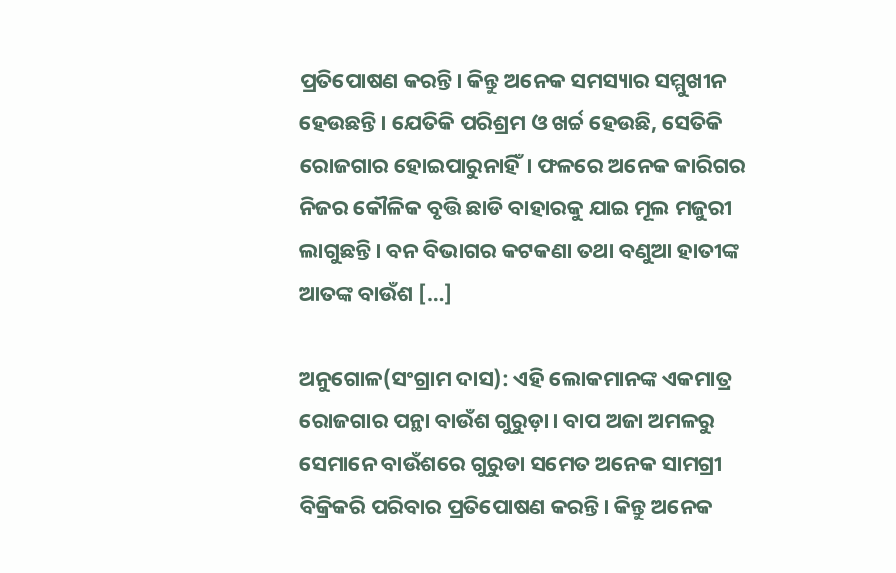ପ୍ରତିପୋଷଣ କରନ୍ତି। କିନ୍ତୁ ଅନେକ ସମସ୍ୟାର ସମ୍ମୁଖୀନ ହେଉଛନ୍ତି। ଯେତିକି ପରିଶ୍ରମ ଓ ଖର୍ଚ୍ଚ ହେଉଛି, ସେତିକି ରୋଜଗାର ହୋଇପାରୁନାହିଁ। ଫଳରେ ଅନେକ କାରିଗର ନିଜର କୌଳିକ ବୃତ୍ତି ଛାଡି ବାହାରକୁ ଯାଇ ମୂଲ ମଜୁରୀ ଲାଗୁଛନ୍ତି। ବନ ବିଭାଗର କଟକଣା ତଥା ବଣୁଆ ହାତୀଙ୍କ ଆତଙ୍କ ବାଉଁଶ […]

ଅନୁଗୋଳ(ସଂଗ୍ରାମ ଦାସ): ଏହି ଲୋକମାନଙ୍କ ଏକମାତ୍ର ରୋଜଗାର ପନ୍ଥା ବାଉଁଶ ଗୁରୁଡ଼ା। ବାପ ଅଜା ଅମଳରୁ ସେମାନେ ବାଉଁଶରେ ଗୁରୁଡା ସମେତ ଅନେକ ସାମଗ୍ରୀ ବିକ୍ରିକରି ପରିବାର ପ୍ରତିପୋଷଣ କରନ୍ତି। କିନ୍ତୁ ଅନେକ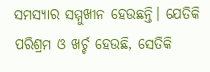ସମସ୍ୟାର ସମ୍ମୁଖୀନ ହେଉଛନ୍ତି। ଯେତିକି ପରିଶ୍ରମ ଓ ଖର୍ଚ୍ଚ ହେଉଛି, ସେତିକି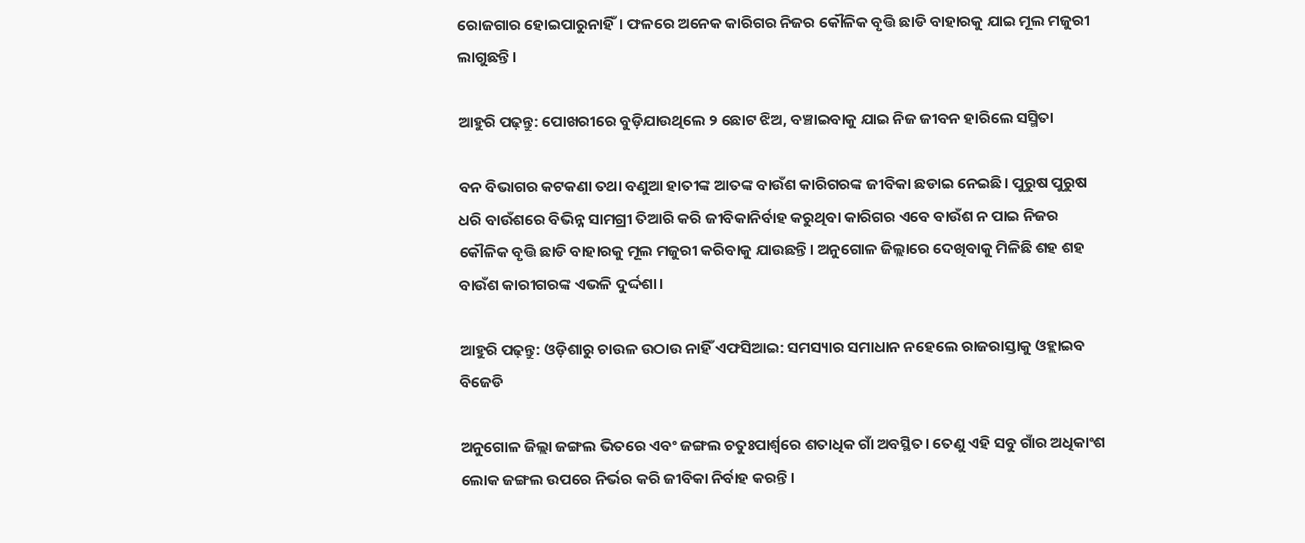ରୋଜଗାର ହୋଇପାରୁନାହିଁ। ଫଳରେ ଅନେକ କାରିଗର ନିଜର କୌଳିକ ବୃତ୍ତି ଛାଡି ବାହାରକୁ ଯାଇ ମୂଲ ମଜୁରୀ ଲାଗୁଛନ୍ତି।

ଆହୁରି ପଢ଼ନ୍ତୁ: ପୋଖରୀରେ ବୁଡ଼ିଯାଉଥିଲେ ୨ ଛୋଟ ଝିଅ, ବଞ୍ଚାଇବାକୁ ଯାଇ ନିଜ ଜୀବନ ହାରିଲେ ସସ୍ମିତା

ବନ ବିଭାଗର କଟକଣା ତଥା ବଣୁଆ ହାତୀଙ୍କ ଆତଙ୍କ ବାଉଁଶ କାରିଗରଙ୍କ ଜୀବିକା ଛଡାଇ ନେଇଛି। ପୁରୁଷ ପୁରୁଷ ଧରି ବାଉଁଶରେ ବିଭିନ୍ନ ସାମଗ୍ରୀ ତିଆରି କରି ଜୀବିକାନିର୍ବାହ କରୁଥିବା କାରିଗର ଏବେ ବାଉଁଶ ନ ପାଇ ନିଜର କୌଳିକ ବୃତ୍ତି ଛାଡି ବାହାରକୁ ମୂଲ ମଜୁରୀ କରିବାକୁ ଯାଉଛନ୍ତି। ଅନୁଗୋଳ ଜିଲ୍ଲାରେ ଦେଖିବାକୁ ମିଳିଛି ଶହ ଶହ ବାଉଁଶ କାରୀଗରଙ୍କ ଏଭଳି ଦୁର୍ଦ୍ଦଶା।

ଆହୁରି ପଢ଼ନ୍ତୁ: ଓଡ଼ିଶାରୁ ଚାଉଳ ଉଠାଉ ନାହିଁ ଏଫସିଆଇ: ସମସ୍ୟାର ସମାଧାନ ନହେଲେ ରାଜରାସ୍ତାକୁ ଓହ୍ଲାଇବ ବିଜେଡି

ଅନୁଗୋଳ ଜିଲ୍ଲା ଜଙ୍ଗଲ ଭିତରେ ଏବଂ ଜଙ୍ଗଲ ଚତୁଃପାର୍ଶ୍ବରେ ଶତାଧିକ ଗାଁ ଅବସ୍ଥିତ। ତେଣୁ ଏହି ସବୁ ଗାଁର ଅଧିକାଂଶ ଲୋକ ଜଙ୍ଗଲ ଉପରେ ନିର୍ଭର କରି ଜୀବିକା ନିର୍ବାହ କରନ୍ତି।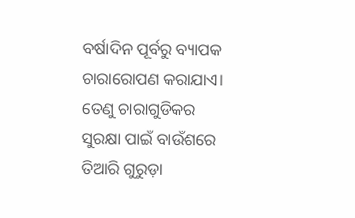ବର୍ଷାଦିନ ପୂର୍ବରୁ ବ୍ୟାପକ ଚାରାରୋପଣ କରାଯାଏ। ତେଣୁ ଚାରାଗୁଡିକର ସୁରକ୍ଷା ପାଇଁ ବାଉଁଶରେ ତିଆରି ଗୁରୁଡ଼ା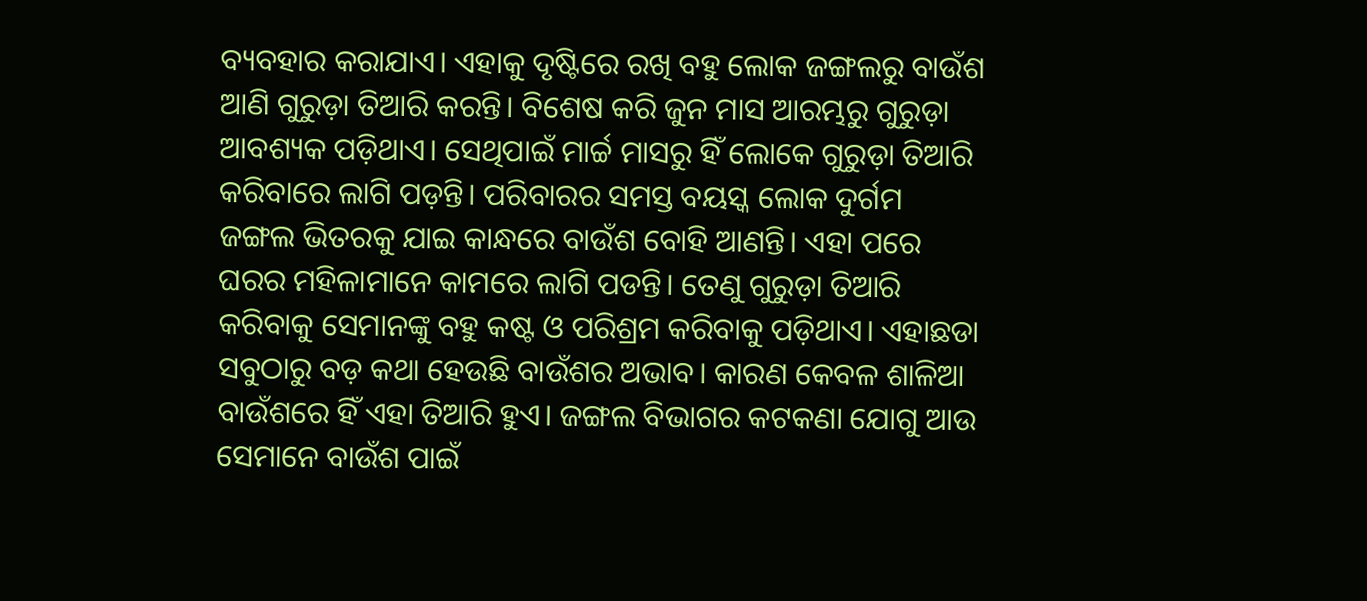ବ୍ୟବହାର କରାଯାଏ। ଏହାକୁ ଦୃଷ୍ଟିରେ ରଖି ବହୁ ଲୋକ ଜଙ୍ଗଲରୁ ବାଉଁଶ ଆଣି ଗୁରୁଡ଼ା ତିଆରି କରନ୍ତି। ବିଶେଷ କରି ଜୁନ ମାସ ଆରମ୍ଭରୁ ଗୁରୁଡ଼ା ଆବଶ୍ୟକ ପଡ଼ିଥାଏ। ସେଥିପାଇଁ ମାର୍ଚ୍ଚ ମାସରୁ ହିଁ ଲୋକେ ଗୁରୁଡ଼ା ତିଆରି କରିବାରେ ଲାଗି ପଡ଼ନ୍ତି। ପରିବାରର ସମସ୍ତ ବୟସ୍କ ଲୋକ ଦୁର୍ଗମ ଜଙ୍ଗଲ ଭିତରକୁ ଯାଇ କାନ୍ଧରେ ବାଉଁଶ ବୋହି ଆଣନ୍ତି। ଏହା ପରେ ଘରର ମହିଳାମାନେ କାମରେ ଲାଗି ପଡନ୍ତି। ତେଣୁ ଗୁରୁଡ଼ା ତିଆରି କରିବାକୁ ସେମାନଙ୍କୁ ବହୁ କଷ୍ଟ ଓ ପରିଶ୍ରମ କରିବାକୁ ପଡ଼ିଥାଏ। ଏହାଛଡା ସବୁଠାରୁ ବଡ଼ କଥା ହେଉଛି ବାଉଁଶର ଅଭାବ। କାରଣ କେବଳ ଶାଳିଆ ବାଉଁଶରେ ହିଁ ଏହା ତିଆରି ହୁଏ। ଜଙ୍ଗଲ ବିଭାଗର କଟକଣା ଯୋଗୁ ଆଉ ସେମାନେ ବାଉଁଶ ପାଇଁ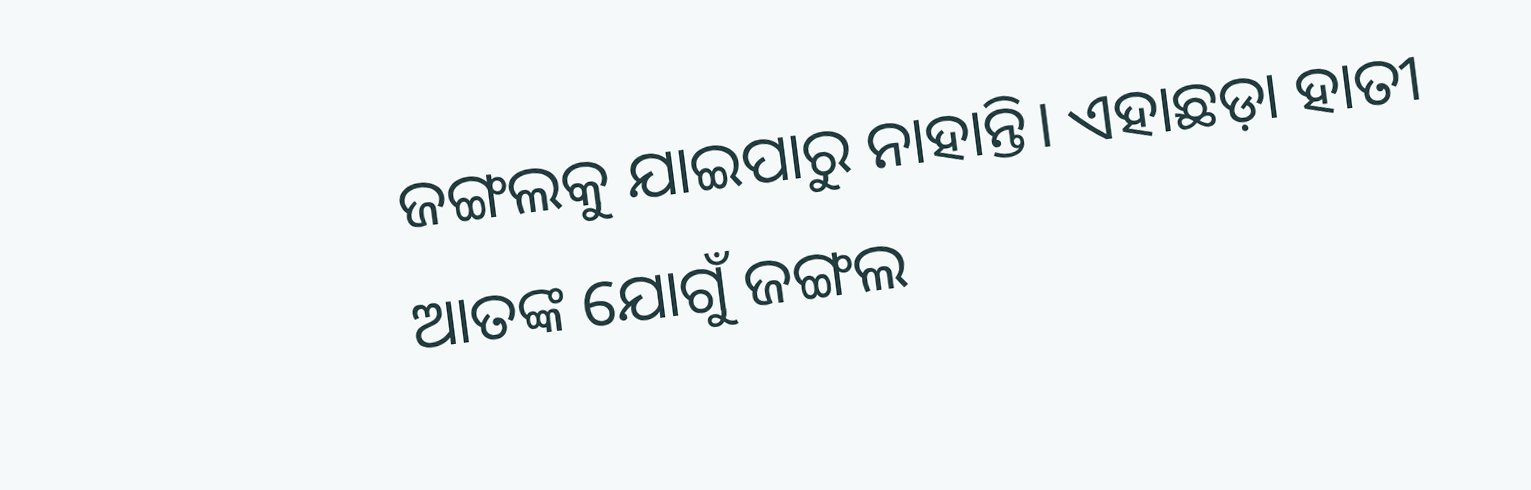ଜଙ୍ଗଲକୁ ଯାଇପାରୁ ନାହାନ୍ତି। ଏହାଛଡ଼ା ହାତୀ ଆତଙ୍କ ଯୋଗୁଁ ଜଙ୍ଗଲ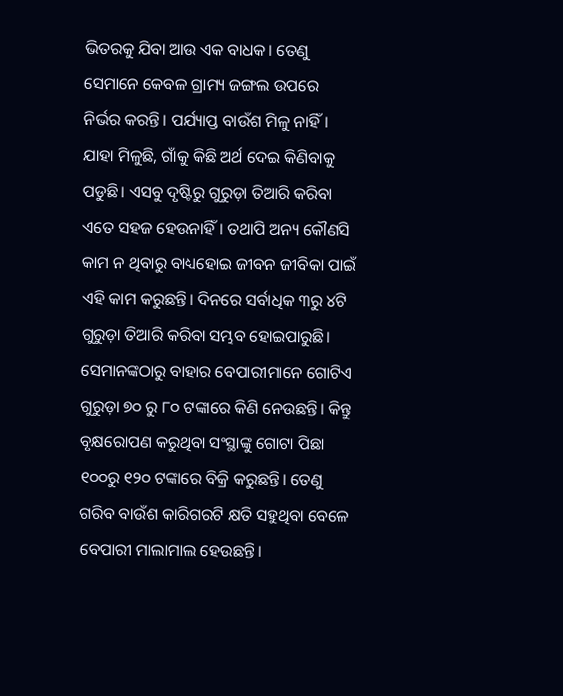ଭିତରକୁ ଯିବା ଆଉ ଏକ ବାଧକ। ତେଣୁ ସେମାନେ କେବଳ ଗ୍ରାମ୍ୟ ଜଙ୍ଗଲ ଉପରେ ନିର୍ଭର କରନ୍ତି। ପର୍ଯ୍ୟାପ୍ତ ବାଉଁଶ ମିଳୁ ନାହିଁ। ଯାହା ମିଳୁଛି, ଗାଁକୁ କିଛି ଅର୍ଥ ଦେଇ କିଣିବାକୁ ପଡୁଛି। ଏସବୁ ଦୃଷ୍ଟିରୁ ଗୁରୁଡ଼ା ତିଆରି କରିବା ଏତେ ସହଜ ହେଉନାହିଁ। ତଥାପି ଅନ୍ୟ କୌଣସି କାମ ନ ଥିବାରୁ ବାଧ୍ୟହୋଇ ଜୀବନ ଜୀବିକା ପାଇଁ ଏହି କାମ କରୁଛନ୍ତି। ଦିନରେ ସର୍ବାଧିକ ୩ରୁ ୪ଟି ଗୁରୁଡ଼ା ତିଆରି କରିବା ସମ୍ଭବ ହୋଇପାରୁଛି। ସେମାନଙ୍କଠାରୁ ବାହାର ବେପାରୀମାନେ ଗୋଟିଏ ଗୁରୁଡ଼ା ୭୦ ରୁ ୮୦ ଟଙ୍କାରେ କିଣି ନେଉଛନ୍ତି। କିନ୍ତୁ ବୃକ୍ଷରୋପଣ କରୁଥିବା ସଂସ୍ଥାଙ୍କୁ ଗୋଟା ପିଛା ୧୦୦ରୁ ୧୨୦ ଟଙ୍କାରେ ବିକ୍ରି କରୁଛନ୍ତି। ତେଣୁ ଗରିବ ବାଉଁଶ କାରିଗରଟି କ୍ଷତି ସହୁଥିବା ବେଳେ ବେପାରୀ ମାଲାମାଲ ହେଉଛନ୍ତି।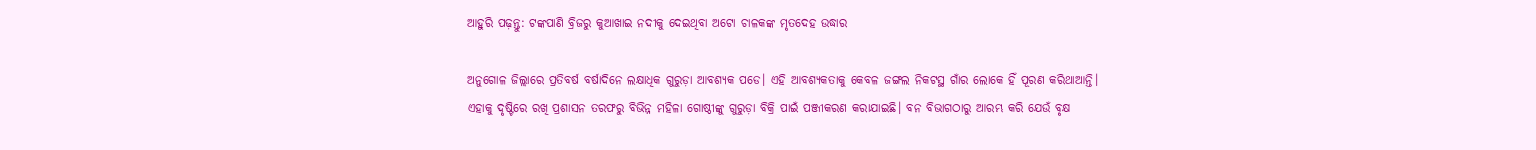ଆହୁରି ପଢ଼ନ୍ତୁ: ଟଙ୍କପାଣି ବ୍ରିଜରୁ କୁଆଖାଇ ନଦୀକୁ ଦେଇଥିବା ଅଟୋ ଚାଳକଙ୍କ ମୃତଦେହ ଉଦ୍ଧାର

ଅନୁଗୋଳ ଜିଲ୍ଲାରେ ପ୍ରତିବର୍ଷ ବର୍ଷାଦିନେ ଲକ୍ଷାଧିକ ଗୁରୁଡ଼ା ଆବଶ୍ୟକ ପଡେ। ଏହି ଆବଶ୍ୟକତାକୁ କେବଳ ଜଙ୍ଗଲ ନିକଟସ୍ଥ ଗାଁର ଲୋକେ ହିଁ ପୂରଣ କରିଥାଆନ୍ତି। ଏହାକୁ ଦୃଷ୍ଟିରେ ରଖି ପ୍ରଶାସନ ତରଫରୁ ବିଭିନ୍ନ ମହିଳା ଗୋଷ୍ଠୀଙ୍କୁ ଗୁରୁଡ଼ା ବିକ୍ରି ପାଇଁ ପଞ୍ଜୀକରଣ କରାଯାଇଛି। ବନ ବିଭାଗଠାରୁ ଆରମ୍ଭ କରି ଯେଉଁ ବୃକ୍ଷ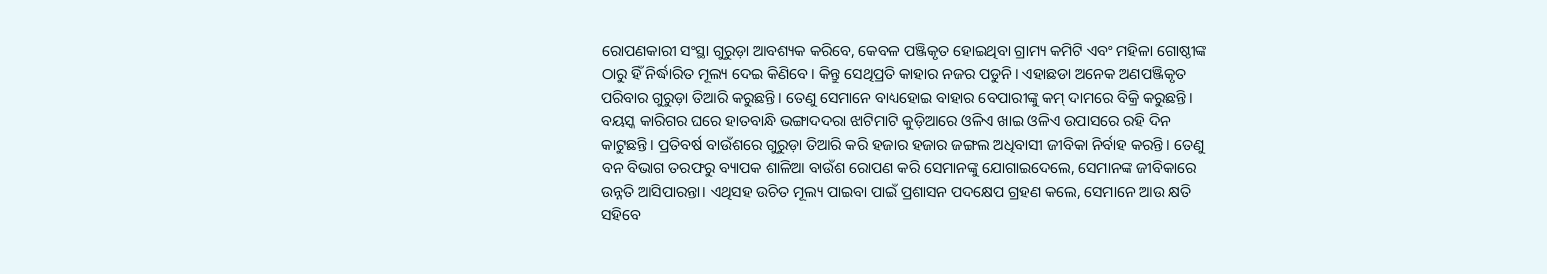ରୋପଣକାରୀ ସଂସ୍ଥା ଗୁରୁଡ଼ା ଆବଶ୍ୟକ କରିବେ, କେବଳ ପଞ୍ଜିକୃତ ହୋଇଥିବା ଗ୍ରାମ୍ୟ କମିଟି ଏବଂ ମହିଳା ଗୋଷ୍ଠୀଙ୍କ ଠାରୁ ହିଁ ନିର୍ଦ୍ଧାରିତ ମୂଲ୍ୟ ଦେଇ କିଣିବେ। କିନ୍ତୁ ସେଥିପ୍ରତି କାହାର ନଜର ପଡୁନି। ଏହାଛଡା ଅନେକ ଅଣପଞ୍ଜିକୃତ ପରିବାର ଗୁରୁଡ଼ା ତିଆରି କରୁଛନ୍ତି। ତେଣୁ ସେମାନେ ବାଧ୍ୟହୋଇ ବାହାର ବେପାରୀଙ୍କୁ କମ୍‌‌ ଦାମରେ ବିକ୍ରି କରୁଛନ୍ତି। ବୟସ୍କ କାରିଗର ଘରେ ହାତବାନ୍ଧି ଭଙ୍ଗାଦଦରା ଝାଟିମାଟି କୁଡ଼ିଆରେ ଓଳିଏ ଖାଇ ଓଳିଏ ଉପାସରେ ରହି ଦିନ କାଟୁଛନ୍ତି। ପ୍ରତିବର୍ଷ ବାଉଁଶରେ ଗୁରୁଡ଼ା ତିଆରି କରି ହଜାର ହଜାର ଜଙ୍ଗଲ ଅଧିବାସୀ ଜୀବିକା ନିର୍ବାହ କରନ୍ତି। ତେଣୁ ବନ ବିଭାଗ ତରଫରୁ ବ୍ୟାପକ ଶାଳିଆ ବାଉଁଶ ରୋପଣ କରି ସେମାନଙ୍କୁ ଯୋଗାଇଦେଲେ, ସେମାନଙ୍କ ଜୀବିକାରେ ଉନ୍ନତି ଆସିପାରନ୍ତା। ଏଥିସହ ଉଚିତ ମୂଲ୍ୟ ପାଇବା ପାଇଁ ପ୍ରଶାସନ ପଦକ୍ଷେପ ଗ୍ରହଣ କଲେ, ସେମାନେ ଆଉ କ୍ଷତି ସହିବେ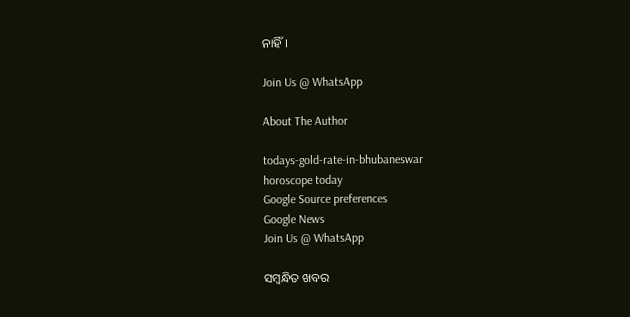ନାହିଁ।

Join Us @ WhatsApp

About The Author

todays-gold-rate-in-bhubaneswar
horoscope today
Google Source preferences
Google News
Join Us @ WhatsApp

ସମ୍ବନ୍ଧିତ ଖବର